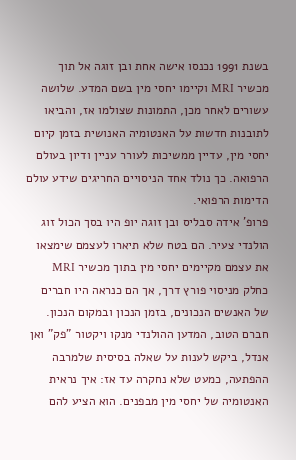בשנת 1991 נכנסו אישה אחת ובן זוגה אל תוך מכשיר MRI וקיימו יחסי מין בשם המדע. שלושה עשורים לאחר מכן, התמונות שצולמו אז, והביאו לתובנות חדשות על האנטומיה האנושית בזמן קיום יחסי מין, עדיין ממשיכות לעורר עניין ודיון בעולם הרפואה. כך נולד אחד הניסויים החריגים שידע עולם הדימות הרפואי.
פרופ' אידה סבליס ובן זוגה יופ היו בסך הכול זוג הולנדי צעיר. הם בטח שלא תיארו לעצמם שימצאו את עצמם מקיימים יחסי מין בתוך מכשיר MRI כחלק מניסוי פורץ דרך, אך הם כנראה היו חברים של האנשים הנכונים, בזמן הנכון ובמקום הנכון. חברם הטוב, המדען ההולנדי מנקו ויקטור "פק" ואן אנדל, ביקש לענות על שאלה בסיסית שלמרבה ההפתעה, כמעט שלא נחקרה עד אז: איך נראית האנטומיה של יחסי מין מבפנים. הוא הציע להם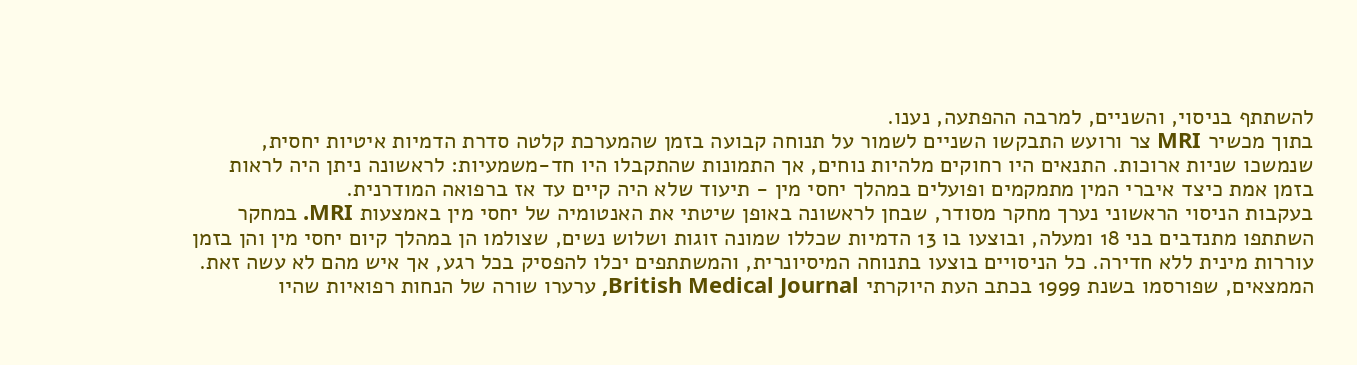להשתתף בניסוי, והשניים, למרבה ההפתעה, נענו.
בתוך מכשיר MRI צר ורועש התבקשו השניים לשמור על תנוחה קבועה בזמן שהמערכת קלטה סדרת הדמיות איטיות יחסית, שנמשכו שניות ארוכות. התנאים היו רחוקים מלהיות נוחים, אך התמונות שהתקבלו היו חד-משמעיות: לראשונה ניתן היה לראות בזמן אמת כיצד איברי המין מתמקמים ופועלים במהלך יחסי מין - תיעוד שלא היה קיים עד אז ברפואה המודרנית.
בעקבות הניסוי הראשוני נערך מחקר מסודר, שבחן לראשונה באופן שיטתי את האנטומיה של יחסי מין באמצעות MRI. במחקר השתתפו מתנדבים בני 18 ומעלה, ובוצעו בו 13 הדמיות שכללו שמונה זוגות ושלוש נשים, שצולמו הן במהלך קיום יחסי מין והן בזמן עוררות מינית ללא חדירה. כל הניסויים בוצעו בתנוחה המיסיונרית, והמשתתפים יכלו להפסיק בכל רגע, אך איש מהם לא עשה זאת.
הממצאים, שפורסמו בשנת 1999 בכתב העת היוקרתי British Medical Journal, ערערו שורה של הנחות רפואיות שהיו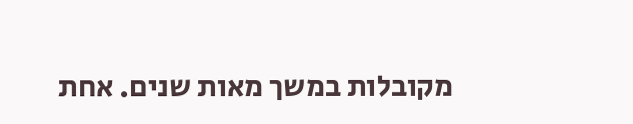מקובלות במשך מאות שנים. אחת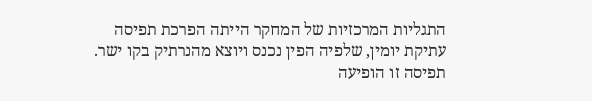התגליות המרכזיות של המחקר הייתה הפרכת תפיסה עתיקת יומין, שלפיה הפין נכנס ויוצא מהנרתיק בקו ישר. תפיסה זו הופיעה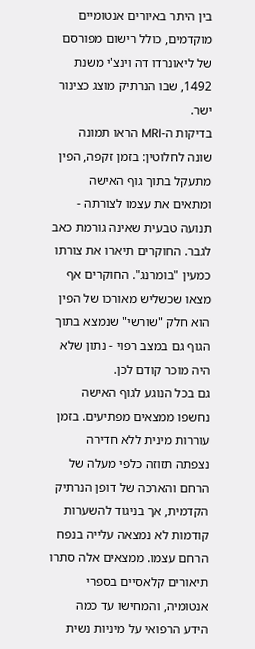בין היתר באיורים אנטומיים מוקדמים, כולל רישום מפורסם של ליאונרדו דה וינצ'י משנת 1492, שבו הנרתיק מוצג כצינור ישר.
בדיקות ה-MRI הראו תמונה שונה לחלוטין: בזמן זקפה, הפין מתעקל בתוך גוף האישה ומתאים את עצמו לצורתה - תנועה טבעית שאינה גורמת כאב לגבר. החוקרים תיארו את צורתו כמעין "בומרנג". החוקרים אף מצאו שכשליש מאורכו של הפין הוא חלק "שורשי" שנמצא בתוך הגוף גם במצב רפוי - נתון שלא היה מוכר קודם לכן.
גם בכל הנוגע לגוף האישה נחשפו ממצאים מפתיעים. בזמן עוררות מינית ללא חדירה נצפתה תזוזה כלפי מעלה של הרחם והארכה של דופן הנרתיק הקדמית, אך בניגוד להשערות קודמות לא נמצאה עלייה בנפח הרחם עצמו. ממצאים אלה סתרו תיאורים קלאסיים בספרי אנטומיה, והמחישו עד כמה הידע הרפואי על מיניות נשית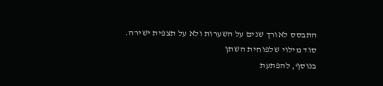התבסס לאורך שנים על השערות ולא על תצפית ישירה.
סוד מילוי שלפוחית השתן
בנוסף, להפתעת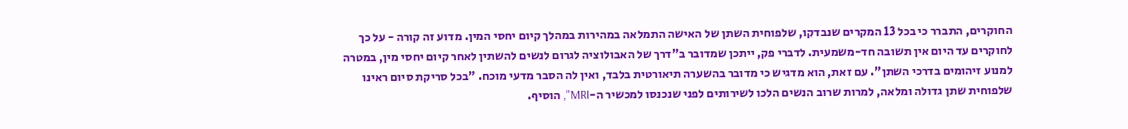החוקרים, התברר כי בכל 13 המקרים שנבדקו, שלפוחית השתן של האישה התמלאה במהירות במהלך קיום יחסי המין. מדוע זה קורה - על כך לחוקרים עד היום אין תשובה חד-משמעית. לדברי פק, ייתכן שמדובר ב"דרך של האבולוציה לגרום לנשים להשתין לאחר קיום יחסי מין, במטרה למנוע זיהומים בדרכי השתן". עם זאת, הוא מדגיש כי מדובר בהשערה תיאורטית בלבד, ואין לה הסבר מדעי מוכח. "בכל סריקת סיום ראינו שלפוחית שתן גדולה ומלאה, למרות שרוב הנשים הלכו לשירותים לפני שנכנסו למכשיר ה-MRI", הוסיף.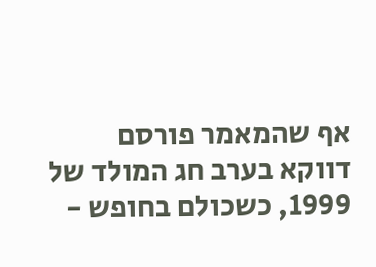אף שהמאמר פורסם דווקא בערב חג המולד של 1999, כשכולם בחופש -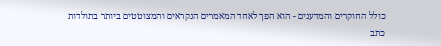כולל החוקרים והמדענים - הוא הפך לאחד המאמרים הנקראים והמצוטטים ביותר בתולדות כתב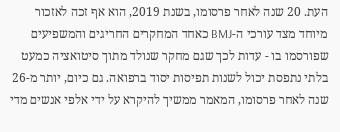העת. 20 שנה לאחר פרסומו, בשנת 2019, הוא אף זכה לאזכור מיוחד מצד עורכי ה-BMJ כאחד המחקרים החריגים והמשפיעים שפורסמו בו - עדות לכך שגם מחקר שנולד מתוך סיטואציה כמעט בלתי נתפסת יכול לשנות תפיסות יסוד ברפואה. גם כיום, יותר מ-26 שנה לאחר פרסומו, המאמר ממשיך להיקרא על ידי אלפי אנשים מדי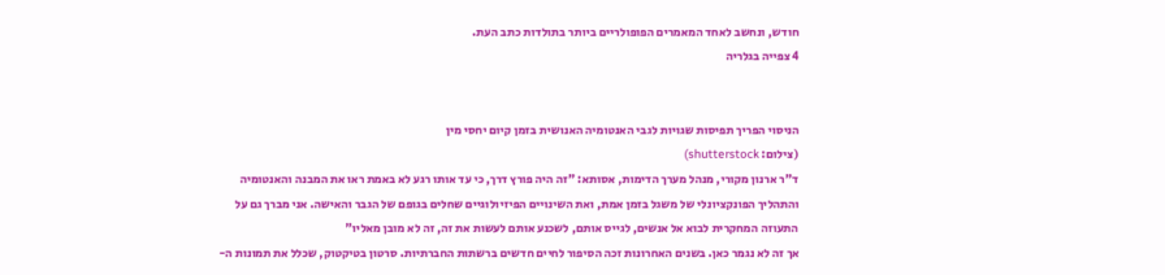חודש, ונחשב לאחד המאמרים הפופולריים ביותר בתולדות כתב העת.
4 צפייה בגלריה


הניסוי הפריך תפיסות שגויות לגבי האנטומיה האנושית בזמן קיום יחסי מין
(צילום: shutterstock)
ד"ר ארנון מקורי, מנהל מערך הדימות, אסותא: "זה היה פורץ דרך, כי עד אותו רגע לא באמת ראו את המבנה והאנטומיה והתהליך הפונקציונלי של משגל בזמן אמת, ואת השינויים הפיזיולוגיים שחלים בגופם של הגבר והאישה. אני מברך גם על התעוזה המחקרית לבוא אל אנשים, לגייס אותם, לשכנע אותם לעשות את זה, זה לא מובן מאליו"
אך זה לא נגמר כאן. בשנים האחרונות זכה הסיפור לחיים חדשים ברשתות החברתיות. סרטון בטיקטוק, שכלל את תמונות ה-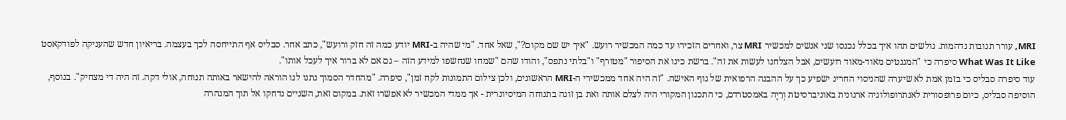MRI, עורר תגובות נדהמות. גולשים תהו איך בכלל נכנסו שני אנשים למכשיר MRI צר, ואחרים הזכירו עד כמה המכשיר רועש. "איך יש שם מקום?", שאל אחד. "מי שהיה ב-MRI יודע כמה זה חזק ורועש", כתב אחר. סבליס אף התייחסה לכך בעצמה. בריאיון חדש שהעניקה לפודקאסט What Was It Like סיפרה כי "המגנטים מאוד-מאוד רועשים, אבל הצלחנו לעשות את זה". ברשת כינו את הסיפור "מטורף" ו"בלתי נתפס", והודו שהם "שמחו שנחשפו למידע הזה – גם אם לא ברור איך לעכל אותו".
עוד סיפרה סבליס כי בזמן אמת לא שיערה שהניסוי החריג ישפיע כך על ההבנה הרפואית של גוף האישה. "זה היה אחד ממכשירי ה-MRI הראשונים, ולכן צילום התמונות לקח זמן", סיפרה. "מהחדר הסמוך נתנו לנו הוראה להישאר באותה תנוחה, אולי דקה. זה היה די מצחיק". בנוסף, הוסיפה סבליס, כיום פרופסורית לאנתרופולוגיה ארגונית באוניברסיטת וְרַיֶה באמסטרדם, כי התכנון המקורי היה לצלם אותה ואת בן זוגה בתנוחה המיסיונרית - אך ממדי המכשיר לא אפשרו זאת. במקום זאת, השניים נדחקו אל תוך המנהרה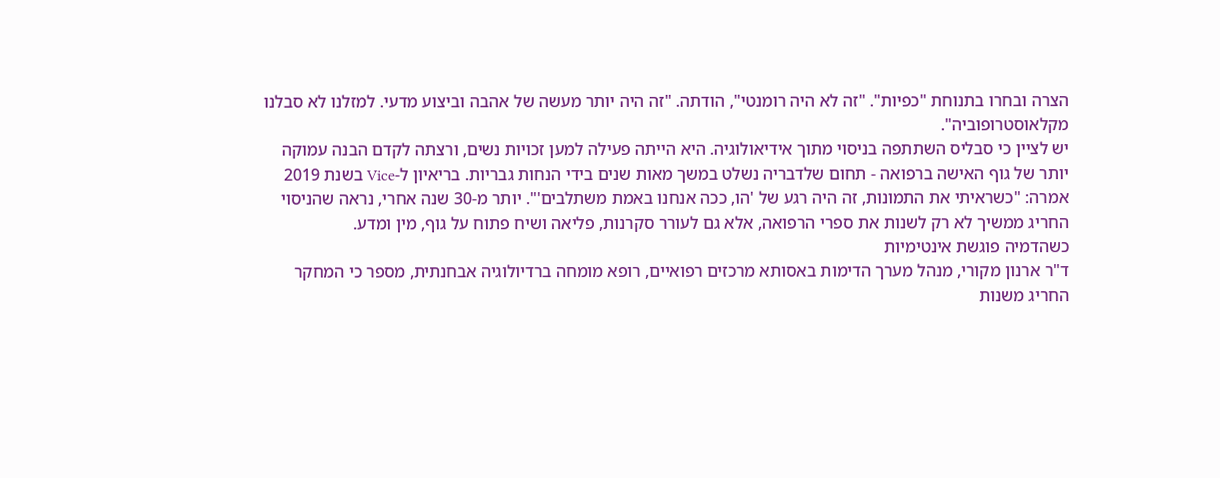הצרה ובחרו בתנוחת "כפיות". "זה לא היה רומנטי", הודתה. "זה היה יותר מעשה של אהבה וביצוע מדעי. למזלנו לא סבלנו מקלאוסטרופוביה".
יש לציין כי סבליס השתתפה בניסוי מתוך אידיאולוגיה. היא הייתה פעילה למען זכויות נשים, ורצתה לקדם הבנה עמוקה יותר של גוף האישה ברפואה - תחום שלדבריה נשלט במשך מאות שנים בידי הנחות גבריות. בריאיון ל-Vice בשנת 2019 אמרה: "כשראיתי את התמונות, זה היה רגע של 'הו, ככה אנחנו באמת משתלבים'". יותר מ-30 שנה אחרי, נראה שהניסוי החריג ממשיך לא רק לשנות את ספרי הרפואה, אלא גם לעורר סקרנות, פליאה ושיח פתוח על גוף, מין ומדע.
כשהדמיה פוגשת אינטימיות
ד"ר ארנון מקורי, מנהל מערך הדימות באסותא מרכזים רפואיים, רופא מומחה ברדיולוגיה אבחנתית, מספר כי המחקר החריג משנות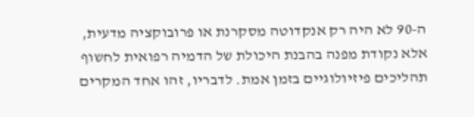ה-90 לא היה רק אנקדוטה מסקרנת או פרובוקציה מדעית, אלא נקודת מפנה בהבנת היכולת של הדמיה רפואית לחשוף תהליכים פיזיולוגיים בזמן אמת. לדבריו, זהו אחד המקרים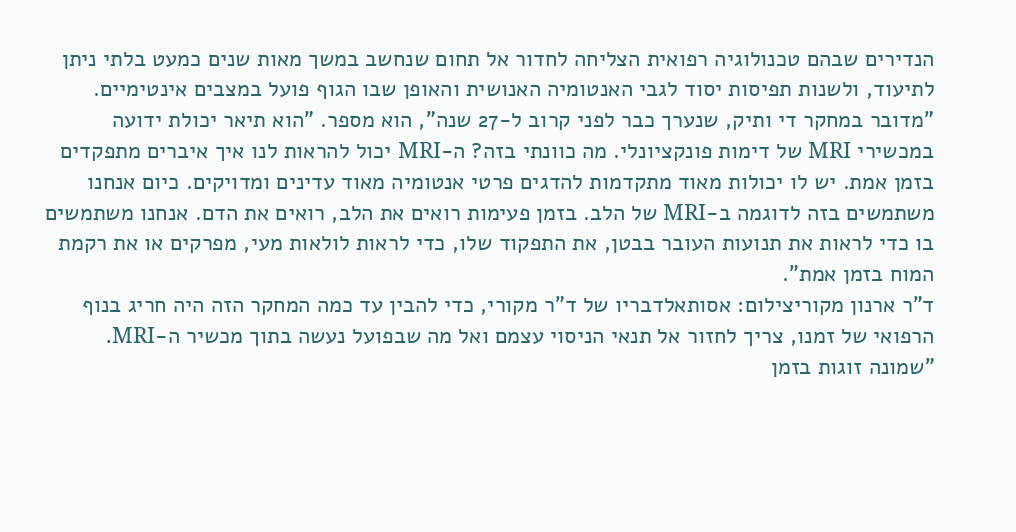הנדירים שבהם טכנולוגיה רפואית הצליחה לחדור אל תחום שנחשב במשך מאות שנים כמעט בלתי ניתן לתיעוד, ולשנות תפיסות יסוד לגבי האנטומיה האנושית והאופן שבו הגוף פועל במצבים אינטימיים.
"מדובר במחקר די ותיק, שנערך כבר לפני קרוב ל-27 שנה", הוא מספר. "הוא תיאר יכולת ידועה במכשירי MRI של דימות פונקציונלי. מה כוונתי בזה? ה-MRI יכול להראות לנו איך איברים מתפקדים בזמן אמת. יש לו יכולות מאוד מתקדמות להדגים פרטי אנטומיה מאוד עדינים ומדויקים. כיום אנחנו משתמשים בזה לדוגמה ב-MRI של הלב. בזמן פעימות רואים את הלב, רואים את הדם. אנחנו משתמשים בו כדי לראות את תנועות העובר בבטן, את התפקוד שלו, כדי לראות לולאות מעי, מפרקים או את רקמת המוח בזמן אמת".
ד"ר ארנון מקוריצילום: אסותאלדבריו של ד"ר מקורי, כדי להבין עד כמה המחקר הזה היה חריג בנוף הרפואי של זמנו, צריך לחזור אל תנאי הניסוי עצמם ואל מה שבפועל נעשה בתוך מכשיר ה-MRI. "שמונה זוגות בזמן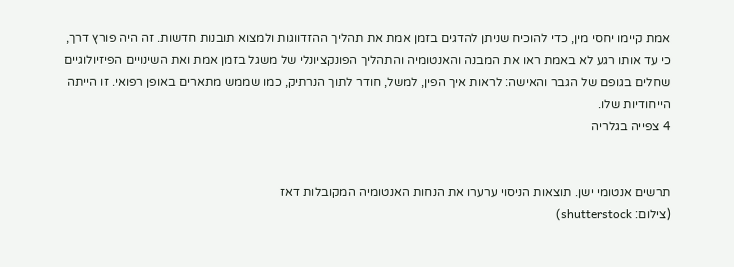אמת קיימו יחסי מין, כדי להוכיח שניתן להדגים בזמן אמת את תהליך ההזדווגות ולמצוא תובנות חדשות. זה היה פורץ דרך, כי עד אותו רגע לא באמת ראו את המבנה והאנטומיה והתהליך הפונקציונלי של משגל בזמן אמת ואת השינויים הפיזיולוגיים שחלים בגופם של הגבר והאישה: לראות איך הפין, למשל, חודר לתוך הנרתיק, כמו שממש מתארים באופן רפואי. זו הייתה הייחודיות שלו.
4 צפייה בגלריה


תרשים אנטומי ישן. תוצאות הניסוי ערערו את הנחות האנטומיה המקובלות דאז
(צילום: shutterstock)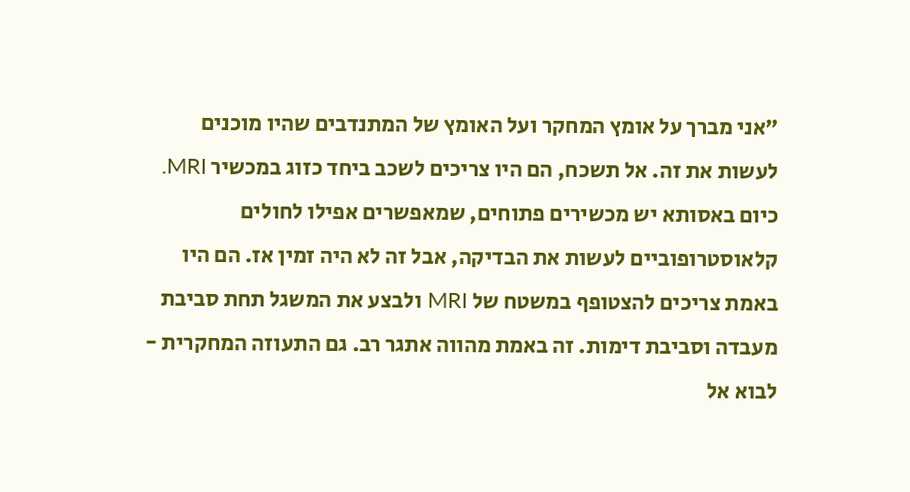"אני מברך על אומץ המחקר ועל האומץ של המתנדבים שהיו מוכנים לעשות את זה. אל תשכח, הם היו צריכים לשכב ביחד כזוג במכשיר MRI. כיום באסותא יש מכשירים פתוחים, שמאפשרים אפילו לחולים קלאוסטרופוביים לעשות את הבדיקה, אבל זה לא היה זמין אז. הם היו באמת צריכים להצטופף במשטח של MRI ולבצע את המשגל תחת סביבת מעבדה וסביבת דימות. זה באמת מהווה אתגר רב. גם התעוזה המחקרית - לבוא אל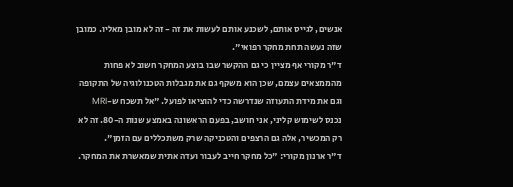אנשים, לגייס אותם, לשכנע אותם לעשות את זה - זה לא מובן מאליו. כמובן שזה נעשה תחת מחקר רפואי".
ד"ר מקורי אף מציין כי גם ההקשר שבו בוצע המחקר חשוב לא פחות מהממצאים עצמם, שכן הוא משקף גם את מגבלות הטכנולוגיה של התקופה וגם את מידת התעוזה שנדרשה כדי להוציאו לפועל. "אל תשכח ש-MRI נכנס לשימוש קליני, אני חושב, בפעם הראשונה באמצע שנות ה-80. זה לא רק המכשיר, אלה גם הרצפים והטכניקה שרק משתכללים עם הזמן".
ד"ר ארנון מקורי: "כל מחקר חייב לעבור ועדה אתית שמאשרת את המחקר.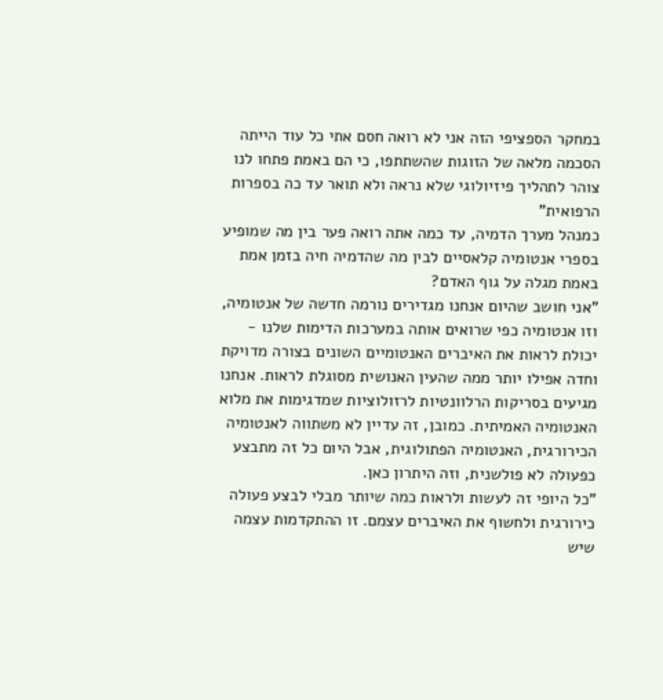במחקר הספציפי הזה אני לא רואה חסם אתי כל עוד הייתה הסכמה מלאה של הזוגות שהשתתפו, כי הם באמת פתחו לנו צוהר לתהליך פיזיולוגי שלא נראה ולא תואר עד כה בספרות הרפואית"
כמנהל מערך הדמיה, עד כמה אתה רואה פער בין מה שמופיע בספרי אנטומיה קלאסיים לבין מה שהדמיה חיה בזמן אמת באמת מגלה על גוף האדם?
"אני חושב שהיום אנחנו מגדירים נורמה חדשה של אנטומיה, וזו אנטומיה כפי שרואים אותה במערכות הדימות שלנו - יכולת לראות את האיברים האנטומיים השונים בצורה מדויקת וחדה אפילו יותר ממה שהעין האנושית מסוגלת לראות. אנחנו מגיעים בסריקות הרלוונטיות לרזולוציות שמדגימות את מלוא האנטומיה האמיתית. כמובן, זה עדיין לא משתווה לאנטומיה הכירורגית, האנטומיה הפתולוגית, אבל היום כל זה מתבצע כפעולה לא פולשנית, וזה היתרון כאן.
"כל היופי זה לעשות ולראות כמה שיותר מבלי לבצע פעולה כירורגית ולחשוף את האיברים עצמם. זו ההתקדמות עצמה שיש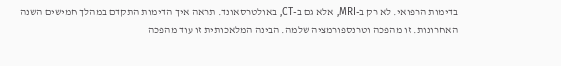בדימות הרפואי. לא רק ב-MRI, אלא גם ב-CT, באולטרסאונד. תראה איך הדימות התקדם במהלך חמישים השנה האחרונות. זו מהפכה וטרנספורמציה שלמה. הבינה המלאכותית זו עוד מהפכה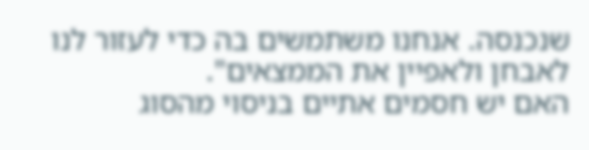שנכנסה. אנחנו משתמשים בה כדי לעזור לנו לאבחן ולאפיין את הממצאים".
האם יש חסמים אתיים בניסוי מהסוג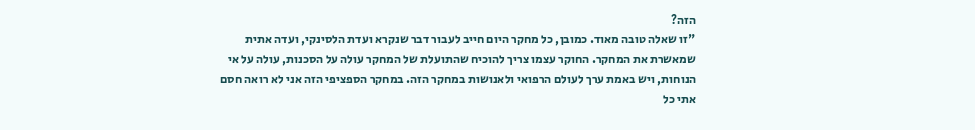הזה?
"זו שאלה טובה מאוד. כמובן, כל מחקר היום חייב לעבור דבר שנקרא ועדת הלסינקי, ועדה אתית שמאשרת את המחקר. החוקר עצמו צריך להוכיח שהתועלת של המחקר עולה על הסכנות, עולה על אי הנוחות, ויש באמת ערך לעולם הרפואי ולאנושות במחקר הזה. במחקר הספציפי הזה אני לא רואה חסם אתי כל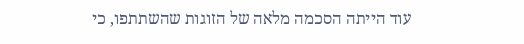עוד הייתה הסכמה מלאה של הזוגות שהשתתפו, כי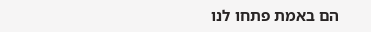הם באמת פתחו לנו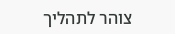צוהר לתהליך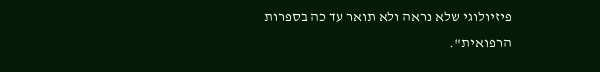פיזיולוגי שלא נראה ולא תואר עד כה בספרות הרפואית".